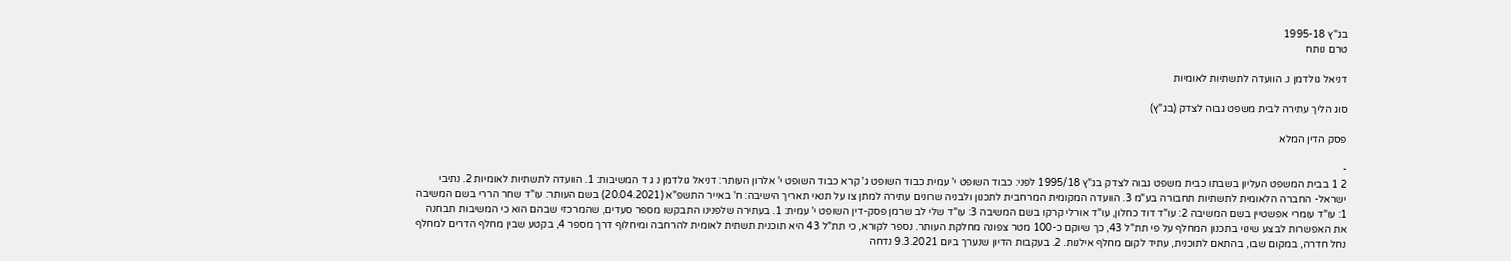בג"ץ 1995-18
טרם נותח

דניאל גולדמן נ. הוועדה לתשתיות לאומיות

סוג הליך עתירה לבית משפט גבוה לצדק (בג"ץ)

פסק הדין המלא

-
2 1 בבית המשפט העליון בשבתו כבית משפט גבוה לצדק בג"ץ 1995/18 לפני: כבוד השופט י' עמית כבוד השופט ג' קרא כבוד השופט י' אלרון העותר: דניאל גולדמן נ ג ד המשיבות: 1. הוועדה לתשתיות לאומיות 2. נתיבי ישראל- החברה הלאומית לתשתיות תחבורה בע"מ 3. הוועדה המקומית המרחבית לתכנון ולבניה שרונים עתירה למתן צו על תנאי תאריך הישיבה: ח' באייר התשפ"א (20.04.2021) בשם העותר: עו"ד שחר הררי בשם המשיבה 1: עו"ד עומרי אפשטיין בשם המשיבה 2: עו"ד דוד כחלון, עו"ד אורלי קרקו בשם המשיבה 3: עו"ד שלי לב שרמן פסק-דין השופט י' עמית: 1. בעתירה שלפנינו התבקשו מספר סעדים, שהמרכזי שבהם הוא כי המשיבות תבחנה את האפשרות לבצע שינוי בתכנון המחלף על פי תת"ל 43, כך שיוקם כ-100 מטר צפונה מחלקת העותר. נספר לקורא, כי תת"ל 43 היא תוכנית תשתית לאומית להרחבה ומיחלוף דרך מספר 4, בקטע שבין מחלף הדרים למחלף נחל חדרה, במקום שבו, בהתאם לתוכנית, עתיד לקום מחלף אילנות. 2. בעקבות הדיון שנערך ביום 9.3.2021 נדחה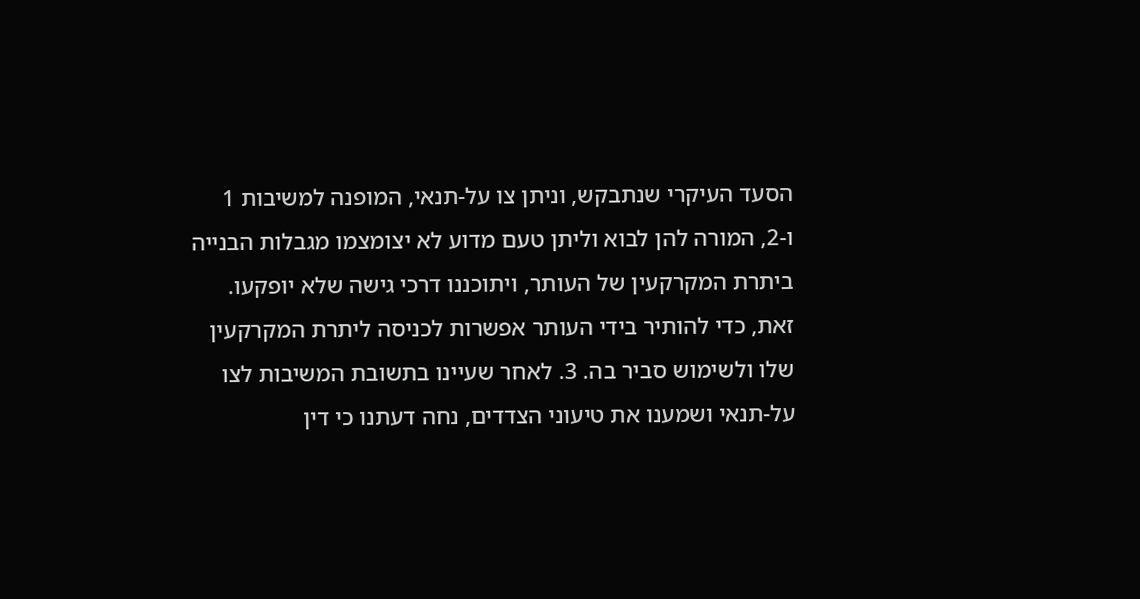הסעד העיקרי שנתבקש, וניתן צו על-תנאי, המופנה למשיבות 1 ו-2, המורה להן לבוא וליתן טעם מדוע לא יצומצמו מגבלות הבנייה ביתרת המקרקעין של העותר, ויתוכננו דרכי גישה שלא יופקעו. זאת, כדי להותיר בידי העותר אפשרות לכניסה ליתרת המקרקעין שלו ולשימוש סביר בה. 3. לאחר שעיינו בתשובת המשיבות לצו על-תנאי ושמענו את טיעוני הצדדים, נחה דעתנו כי דין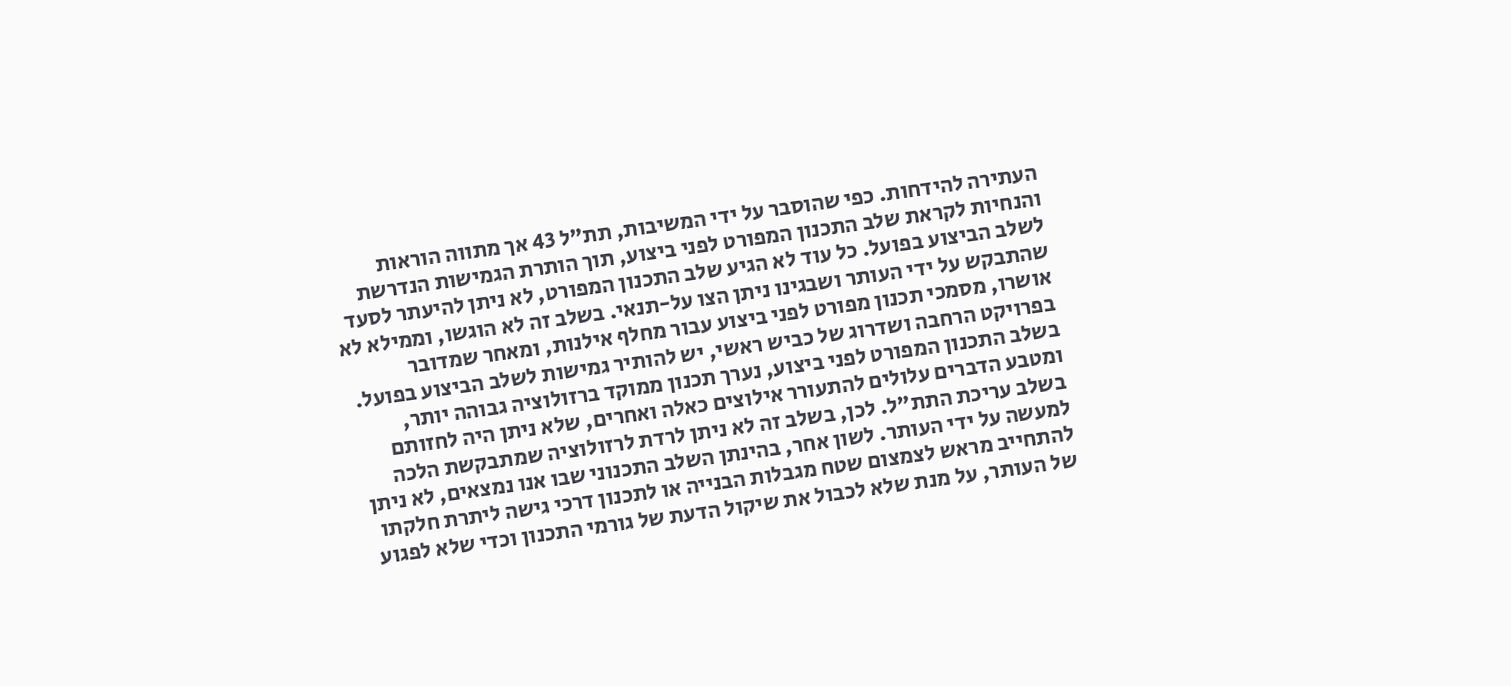העתירה להידחות. כפי שהוסבר על ידי המשיבות, תת"ל 43 אך מתווה הוראות והנחיות לקראת שלב התכנון המפורט לפני ביצוע, תוך הותרת הגמישות הנדרשת לשלב הביצוע בפועל. כל עוד לא הגיע שלב התכנון המפורט, לא ניתן להיעתר לסעד שהתבקש על ידי העותר ושבגינו ניתן הצו על-תנאי. בשלב זה לא הוגשו, וממילא לא אושרו, מסמכי תכנון מפורט לפני ביצוע עבור מחלף אילנות, ומאחר שמדובר בפרויקט הרחבה ושדרוג של כביש ראשי, יש להותיר גמישות לשלב הביצוע בפועל. בשלב התכנון המפורט לפני ביצוע, נערך תכנון ממוקד ברזולוציה גבוהה יותר, ומטבע הדברים עלולים להתעורר אילוצים כאלה ואחרים, שלא ניתן היה לחזותם בשלב עריכת התת"ל. לכן, בשלב זה לא ניתן לרדת לרזולוציה שמתבקשת הלכה למעשה על ידי העותר. לשון אחר, בהינתן השלב התכנוני שבו אנו נמצאים, לא ניתן להתחייב מראש לצמצום שטח מגבלות הבנייה או לתכנון דרכי גישה ליתרת חלקתו של העותר, על מנת שלא לכבול את שיקול הדעת של גורמי התכנון וכדי שלא לפגוע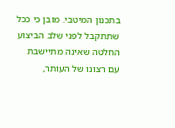בתכנון המיטבי. מובן כי ככל שתתקבל לפני שלב הביצוע החלטה שאינה מתיישבת עם רצונו של העותר,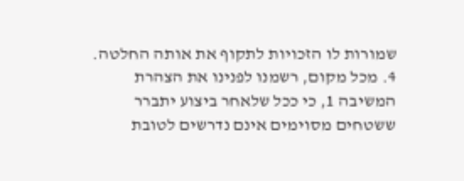שמורות לו הזכויות לתקוף את אותה החלטה. 4. מכל מקום, רשמנו לפנינו את הצהרת המשיבה 1, כי ככל שלאחר ביצוע יתברר ששטחים מסוימים אינם נדרשים לטובת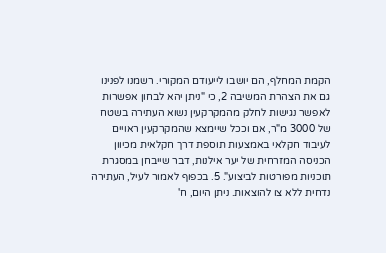הקמת המחלף, הם יושבו לייעודם המקורי. רשמנו לפנינו גם את הצהרת המשיבה 2, כי "ניתן יהא לבחון אפשרות לאפשר נגישות לחלק מהמקרקעין נשוא העתירה בשטח של 3000 מ"ר, אם וככל שיימצא שהמקרקעין ראויים לעיבוד חקלאי באמצעות תוספת דרך חקלאית מכיוון הכניסה המזרחית של יער אילנות, דבר שייבחן במסגרת תוכניות מפורטות לביצוע". 5. בכפוף לאמור לעיל, העתירה נדחית ללא צו להוצאות. ניתן היום, ח'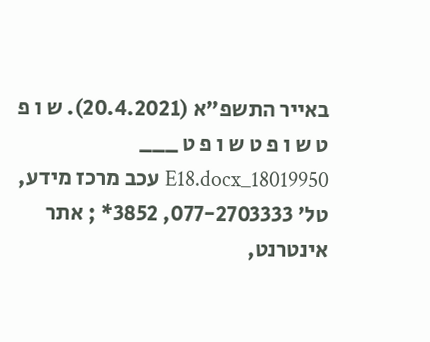באייר התשפ"א (20.4.2021). ש ו פ ט ש ו פ ט ש ו פ ט ___ 18019950_E18.docx עכב מרכז מידע, טל' 077-2703333, 3852* ; אתר אינטרנט,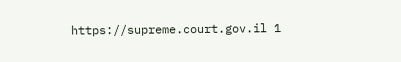https://supreme.court.gov.il 1